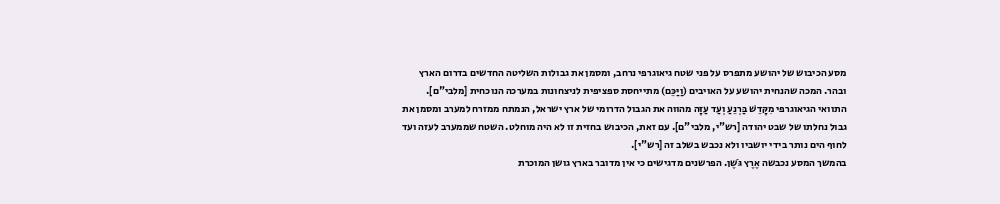מסע הכיבוש של יהושע מתפרס על פני שטח גיאוגרפי נרחב, ומסמן את גבולות השליטה החדשים בדרום הארץ ובהר. המכה שהנחית יהושע על האויבים (וַיַּכֵּם) מתייחסת ספציפית לניצחונות במערכה הנוכחית [מלבי"ם].
התוואי הגיאוגרפי מִקָּדֵשׁ בַּרְנֵעַ וְעַד עַזָּה מהווה את הגבול הדרומי של ארץ ישראל, הנמתח ממזרח למערב ומסמן את גבול נחלתו של שבט יהודה [רש"י, מלבי"ם]. עם זאת, הכיבוש בחזית זו לא היה מוחלט. השטח שממערב לעזה ועד לחוף הים נותר בידי יושביו ולא נכבש בשלב זה [רש"י].
בהמשך המסע נכבשה אֶרֶץ גֹּשֶׁן. הפרשנים מדגישים כי אין מדובר בארץ גושן המוכרת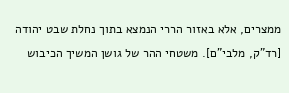ממצרים, אלא באזור הררי הנמצא בתוך נחלת שבט יהודה [רד"ק, מלבי"ם]. משטחי ההר של גושן המשיך הכיבוש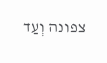צפונה וְעַד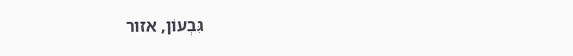גִּבְעוֹן, אזור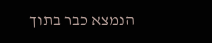הנמצא כבר בתוך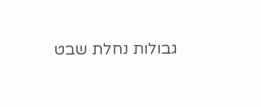גבולות נחלת שבט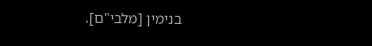בנימין [מלבי"ם].